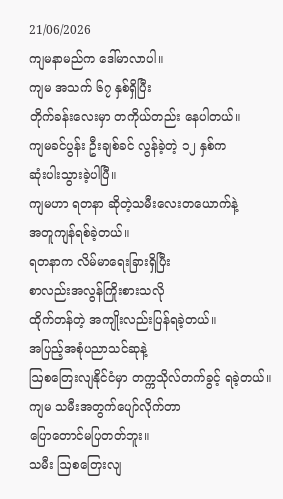21/06/2026
ကျမနာမည်က ဒေါ်မာလာပါ။
ကျမ အသက် ၆၇ နှစ်ရှိပြီး
တိုက်ခန်းလေးမှာ တကိုယ်တည်း နေပါတယ်။
ကျမခင်ပွန်း ဦးချစ်ခင် လွန်ခဲ့တဲ့ ၁၂ နှစ်က
ဆုံးပါးသွားခဲ့ပါပြီ။
ကျမဟာ ရတနာ ဆိုတဲ့သမီးလေးတယောက်နဲ့
အတူကျန်ရစ်ခဲ့တယ်။
ရတနာက လိမ်မာရေးခြားရှိပြီး
စာလည်းအလွန်ကြိုးစားသလို
ထိုက်တန်တဲ့ အကျိုးလည်းပြန်ရခဲ့တယ်။
အပြည့်အစုံပညာသင်ဆုနဲ့
ဩစတြေးလျနိုင်ငံမှာ တက္ကသိုလ်တက်ခွင့် ရခဲ့တယ်။
ကျမ သမီးအတွက်ပျော်လိုက်တာ
ပြောတောင်မပြတတ်ဘူး။
သမီး ဩစတြေးလျ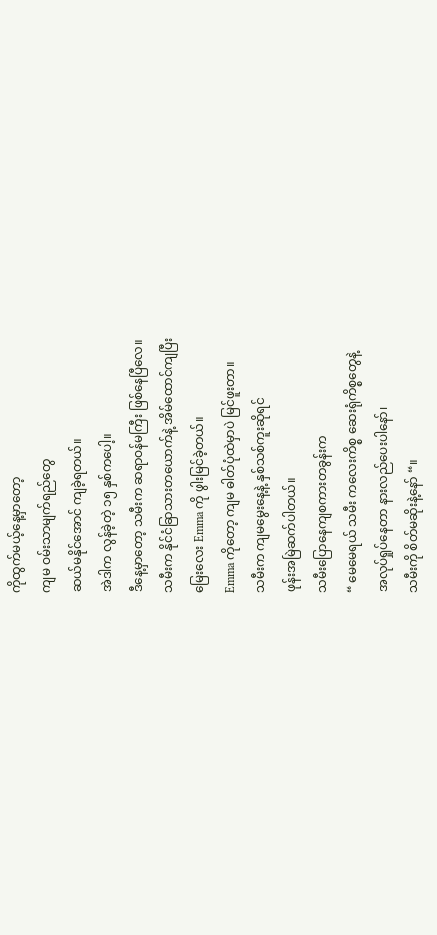ကိုထွက်မယ့်နေ့မှာတော့
ကျမ ဝမ်းသာမျက်ရည်တွေ
ဆယ်မနိုင်အောင် ကျခဲ့ရတယ်။
အဲဒါက လွန်ခဲ့တဲ့ ၁၅ နှစ်ကပေါ့။
ဒီနေ့မှာတော့ သမီးက ဆရာဝန်မကြီး ဖြစ်နေပြီလေ။
သမီးက နိုင်ငံခြာသားတယောက်နဲ့ အိမ်ထောင်ကျပြီး
မြေးလေး Emma ကို ဖွါးမြင်ခဲ့တယ်။
Emma ကိုတော့ ကျမ ဓါတ်ပုံထဲမှာပဲ မြင်ဖူးတာ။
သမီးက ကျမမွေးနေ့နဲ့ နှစ်သစ်ကူးဆိုရင်
ဖုန်းအမြဲဆက်ပါတယ်။
သမီးပြောနေကျစကားတခွန်းက
“ မေမေရယ် သမီး ကလေးကိစ္စ ဆေးရုံကိစ္စတွေနဲ့
အလုပ်ရှုပ်နေတာ နားလည်ပေးပါနော်၊
သမီးကို စိတ်မဆိုးနဲ့နော် “။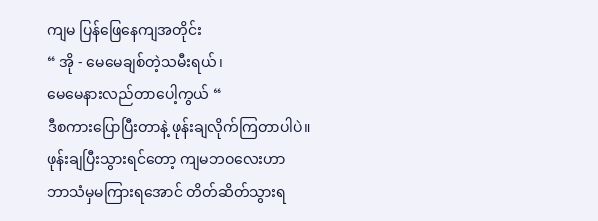ကျမ ပြန်ဖြေနေကျအတိုင်း
“ အို - မေမေချစ်တဲ့သမီးရယ်၊
မေမေနားလည်တာပေါ့ကွယ် “
ဒီစကားပြောပြီးတာနဲ့ ဖုန်းချလိုက်ကြတာပါပဲ။
ဖုန်းချပြီးသွားရင်တော့ ကျမဘဝလေးဟာ
ဘာသံမှမကြားရအောင် တိတ်ဆိတ်သွားရ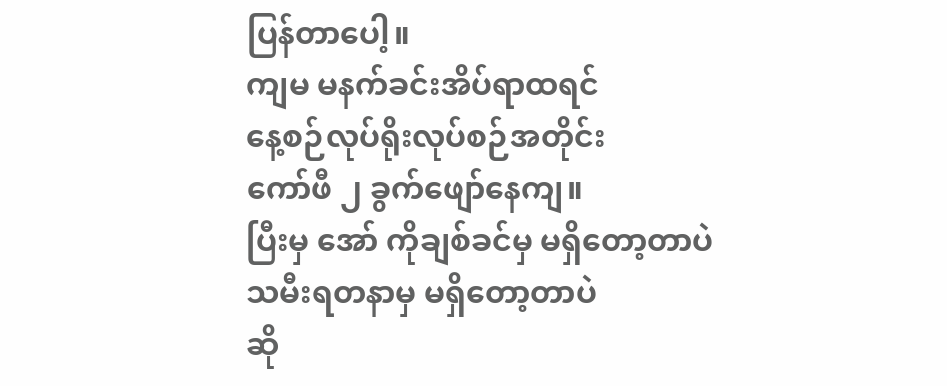ပြန်တာပေါ့။
ကျမ မနက်ခင်းအိပ်ရာထရင်
နေ့စဉ်လုပ်ရိုးလုပ်စဉ်အတိုင်း
ကော်ဖီ ၂ ခွက်ဖျော်နေကျ။
ပြီးမှ အော် ကိုချစ်ခင်မှ မရှိတော့တာပဲ
သမီးရတနာမှ မရှိတော့တာပဲ
ဆို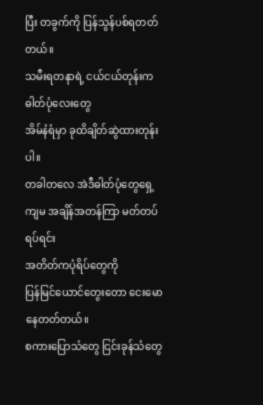ပြီး တခွက်ကို ပြန်သွန်ပစ်ရတတ်တယ်။
သမီးရတနာရဲ့ ငယ်ငယ်တုန်းကဓါတ်ပုံလေးတွေ
အိမ်နံရံမှာ ခုထိချိတ်ဆွဲထားတုန်းပါ။
တခါတလေ အဲဒီဓါတ်ပုံတွေရှေ့
ကျမ အချိန်အတန်ကြာ မတ်တပ်ရပ်ရင်း
အတိတ်ကပုံရိပ်တွေကို
ပြန်မြင်ယောင်တွေးတော ငေးမောနေတတ်တယ်။
စကားပြောသံတွေ ငြင်းခုန်သံတွေ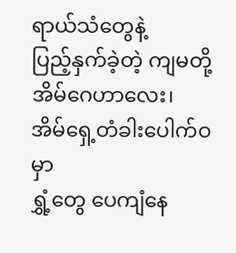ရာယ်သံတွေနဲ့
ပြည့်နှက်ခဲ့တဲ့ ကျမတို့အိမ်ဂေဟာလေး၊
အိမ်ရှေ့တံခါးပေါက်ဝမှာ
ရွှံ့တွေ ပေကျံနေ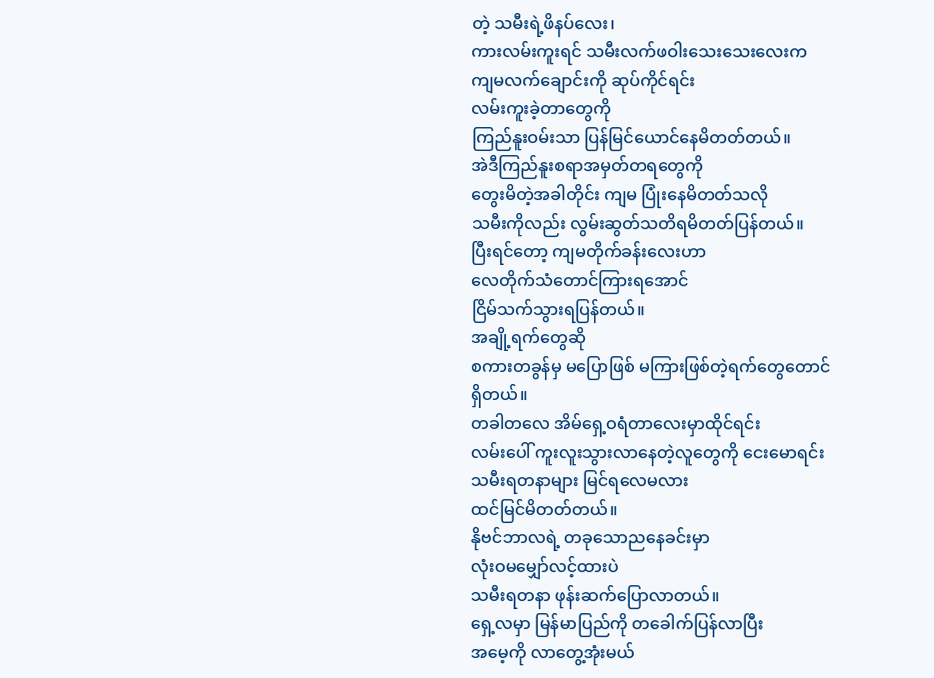တဲ့ သမီးရဲ့ဖိနပ်လေး၊
ကားလမ်းကူးရင် သမီးလက်ဖဝါးသေးသေးလေးက
ကျမလက်ချောင်းကို ဆုပ်ကိုင်ရင်း
လမ်းကူးခဲ့တာတွေကို
ကြည်နူးဝမ်းသာ ပြန်မြင်ယောင်နေမိတတ်တယ်။
အဲဒီကြည်နူးစရာအမှတ်တရတွေကို
တွေးမိတဲ့အခါတိုင်း ကျမ ပြုံးနေမိတတ်သလို
သမီးကိုလည်း လွမ်းဆွတ်သတိရမိတတ်ပြန်တယ်။
ပြီးရင်တော့ ကျမတိုက်ခန်းလေးဟာ
လေတိုက်သံတောင်ကြားရအောင်
ငြိမ်သက်သွားရပြန်တယ်။
အချို့ရက်တွေဆို
စကားတခွန်မှ မပြောဖြစ် မကြားဖြစ်တဲ့ရက်တွေတောင်
ရှိတယ်။
တခါတလေ အိမ်ရှေ့ဝရံတာလေးမှာထိုင်ရင်း
လမ်းပေါ် ကူးလူးသွားလာနေတဲ့လူတွေကို ငေးမောရင်း
သမီးရတနာများ မြင်ရလေမလား
ထင်မြင်မိတတ်တယ်။
နိုဗင်ဘာလရဲ့ တခုသောညနေခင်းမှာ
လုံးဝမမျှော်လင့်ထားပဲ
သမီးရတနာ ဖုန်းဆက်ပြောလာတယ်။
ရှေ့လမှာ မြန်မာပြည်ကို တခေါက်ပြန်လာပြီး
အမေ့ကို လာတွေ့အုံးမယ်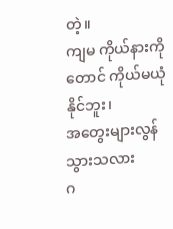တဲ့။
ကျမ ကိုယ်နားကိုတောင် ကိုယ်မယုံနိုင်ဘူး၊
အတွေးများလွန်သွားသလား
ဂ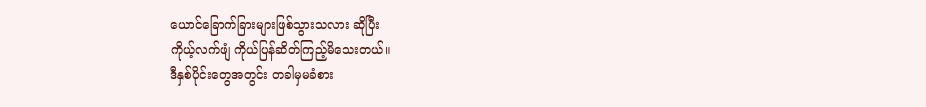ယောင်ခြောက်ခြားများဖြစ်သွားသလား ဆိုပြီး
ကိုယ့်လက်ဖျံ ကိုယ်ပြန်ဆိတ်ကြည့်မိသေးတယ်။
ဒီနှစ်ပိုင်းတွေအတွင်း တခါမှမခံစား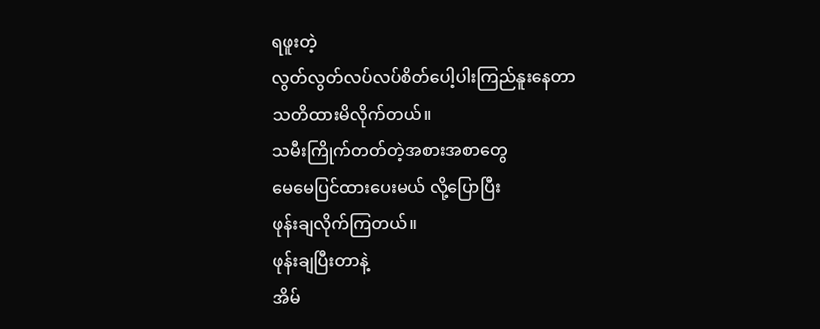ရဖူးတဲ့
လွတ်လွတ်လပ်လပ်စိတ်ပေါ့ပါးကြည်နူးနေတာ
သတိထားမိလိုက်တယ်။
သမီးကြိုက်တတ်တဲ့အစားအစာတွေ
မေမေပြင်ထားပေးမယ် လို့ပြောပြီး
ဖုန်းချလိုက်ကြတယ်။
ဖုန်းချပြီးတာနဲ့
အိမ်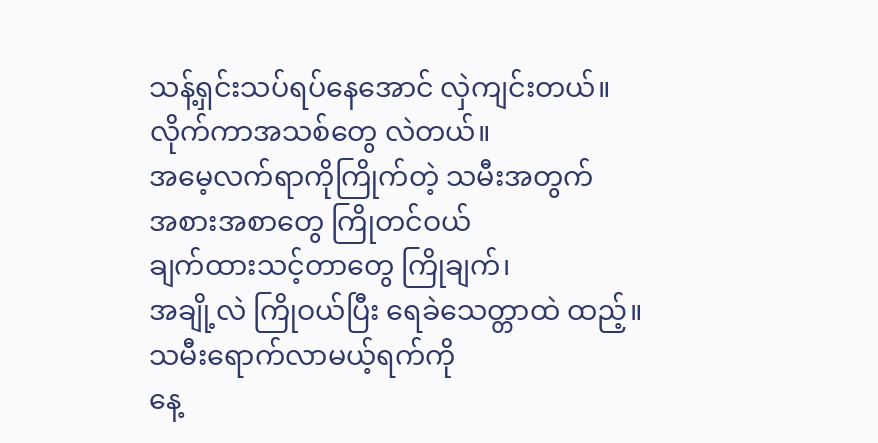သန့်ရှင်းသပ်ရပ်နေအောင် လှဲကျင်းတယ်။
လိုက်ကာအသစ်တွေ လဲတယ်။
အမေ့လက်ရာကိုကြိုက်တဲ့ သမီးအတွက်
အစားအစာတွေ ကြိုတင်ဝယ်
ချက်ထားသင့်တာတွေ ကြိုချက်၊
အချို့လဲ ကြိုဝယ်ပြီး ရေခဲသေတ္တာထဲ ထည့်။
သမီးရောက်လာမယ့်ရက်ကို
နေ့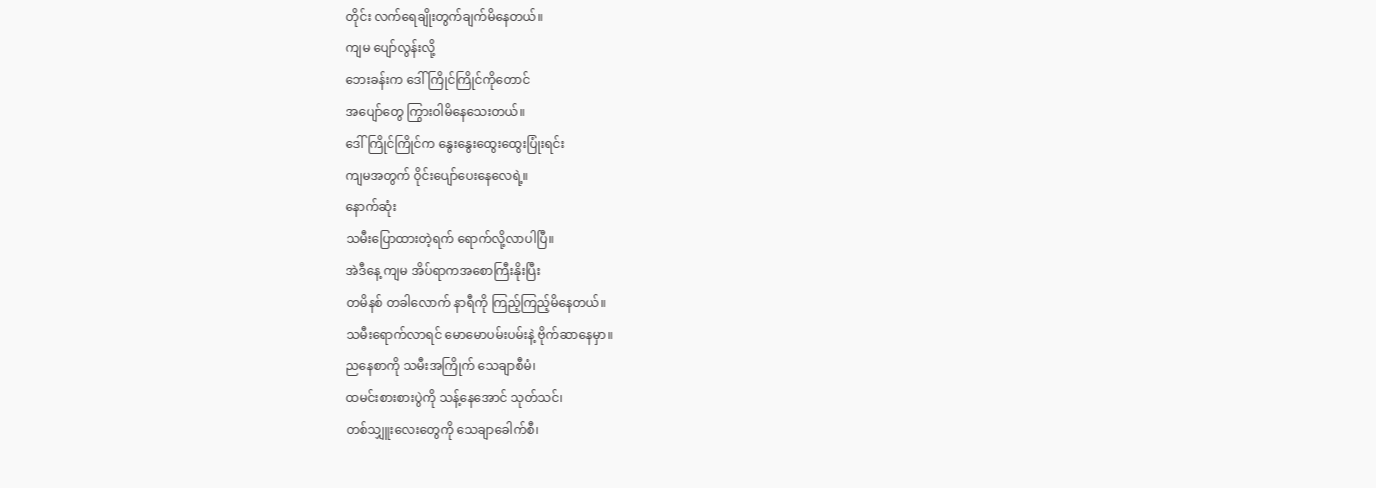တိုင်း လက်ရေချိုးတွက်ချက်မိနေတယ်။
ကျမ ပျော်လွန်းလို့
ဘေးခန်းက ဒေါ်ကြိုင်ကြိုင်ကိုတောင်
အပျော်တွေ ကြွားဝါမိနေသေးတယ်။
ဒေါ်ကြိုင်ကြိုင်က နွေးနွေးထွေးထွေးပြုံးရင်း
ကျမအတွက် ဝိုင်းပျော်ပေးနေလေရဲ့။
နောက်ဆုံး
သမီးပြောထားတဲ့ရက် ရောက်လို့လာပါပြီ။
အဲဒီနေ့ ကျမ အိပ်ရာကအစောကြီးနိုးပြီး
တမိနစ် တခါလောက် နာရီကို ကြည့်ကြည့်မိနေတယ်။
သမီးရောက်လာရင် မောမောပမ်းပမ်းနဲ့ ဗိုက်ဆာနေမှာ။
ညနေစာကို သမီးအကြိုက် သေချာစီမံ၊
ထမင်းစားစားပွဲကို သန့်နေအောင် သုတ်သင်၊
တစ်သျှူးလေးတွေကို သေချာခေါက်စီ၊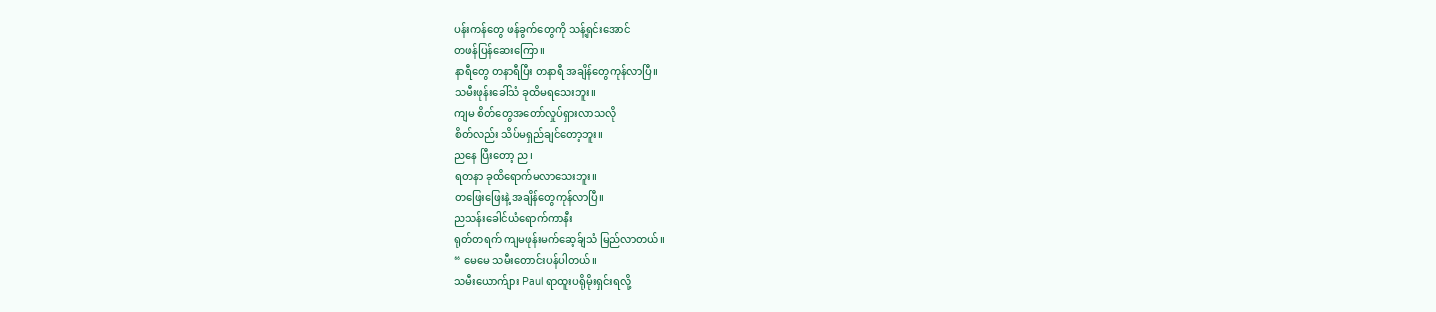ပန်းကန်တွေ ဖန်ခွက်တွေကို သန့်ရှင်းအောင်
တဖန်ပြန်ဆေးကြော။
နာရီတွေ တနာရီပြီး တနာရီ အချိန်တွေကုန်လာပြီ။
သမီးဖုန်းခေါ်သံ ခုထိမရသေးဘူး။
ကျမ စိတ်တွေအတော်လှုပ်ရှားလာသလို
စိတ်လည်း သိပ်မရှည်ချင်တော့ဘူး။
ညနေ ပြီးတော့ ည၊
ရတနာ ခုထိရောက်မလာသေးဘူး။
တဖြေးဖြေးနဲ့ အချိန်တွေကုန်လာပြီ။
ညသန်းခေါင်ယံရောက်ကာနီး
ရုတ်တရက် ကျမဖုန်းမက်ဆေ့ခ်ျသံ မြည်လာတယ်။
“ မေမေ သမီးတောင်းပန်ပါတယ်။
သမီးယောက်ျား Paul ရာထူးပရိုမိုးရှင်းရလို့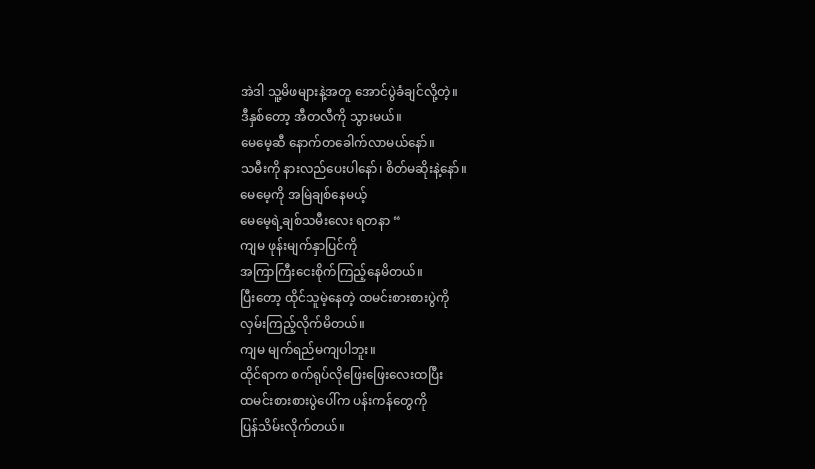အဲဒါ သူ့မိဖများနဲ့အတူ အောင်ပွဲခံချင်လို့တဲ့။
ဒီနှစ်တော့ အီတလီကို သွားမယ်။
မေမေ့ဆီ နောက်တခေါက်လာမယ်နော်။
သမီးကို နားလည်ပေးပါနော်၊ စိတ်မဆိုးနဲ့နော်။
မေမေ့ကို အမြဲချစ်နေမယ့်
မေမေ့ရဲ့ချစ်သမီးလေး ရတနာ “
ကျမ ဖုန်းမျက်နှာပြင်ကို
အကြာကြီးငေးစိုက်ကြည့်နေမိတယ်။
ပြီးတော့ ထိုင်သူမဲ့နေတဲ့ ထမင်းစားစားပွဲကို
လှမ်းကြည့်လိုက်မိတယ်။
ကျမ မျက်ရည်မကျပါဘူး။
ထိုင်ရာက စက်ရုပ်လိုဖြေးဖြေးလေးထပြီး
ထမင်းစားစားပွဲပေါ်က ပန်းကန်တွေကို
ပြန်သိမ်းလိုက်တယ်။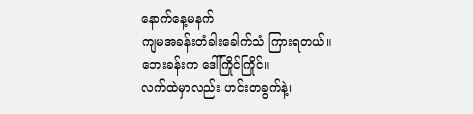နောက်နေ့မနက်
ကျမအခန်းတံခါးခေါက်သံ ကြားရတယ်။
ဘေးခန်းက ဒေါ်ကြိုင်ကြိုင်။
လက်ထဲမှာလည်း ဟင်းတခွက်နဲ့၊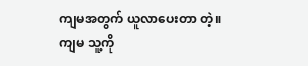ကျမအတွက် ယူလာပေးတာ တဲ့။
ကျမ သူ့ကို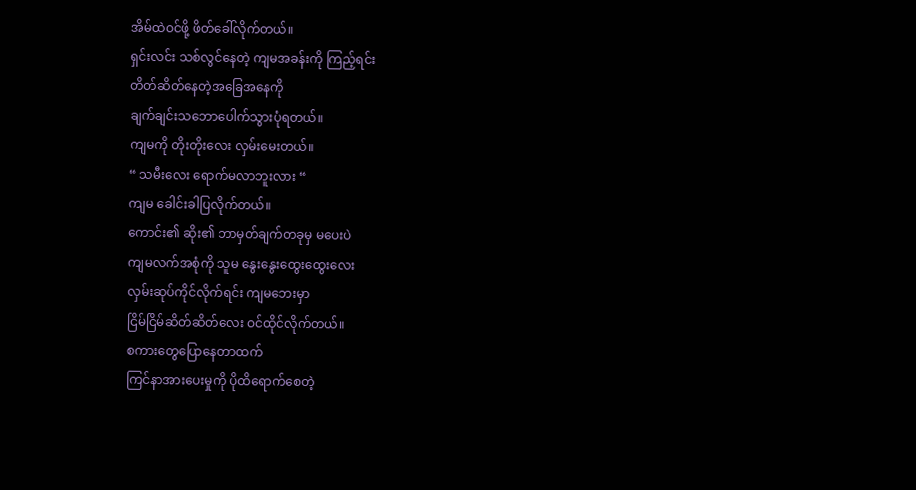အိမ်ထဲဝင်ဖို့ ဖိတ်ခေါ်လိုက်တယ်။
ရှင်းလင်း သစ်လွင်နေတဲ့ ကျမအခန်းကို ကြည့်ရင်း
တိတ်ဆိတ်နေတဲ့အခြေအနေကို
ချက်ချင်းသဘောပေါက်သွားပုံရတယ်။
ကျမကို တိုးတိုးလေး လှမ်းမေးတယ်။
“ သမီးလေး ရောက်မလာဘူးလား “
ကျမ ခေါင်းခါပြလိုက်တယ်။
ကောင်း၏ ဆိုး၏ ဘာမှတ်ချက်တခုမှ မပေးပဲ
ကျမလက်အစုံကို သူမ နွေးနွေးထွေးထွေးလေး
လှမ်းဆုပ်ကိုင်လိုက်ရင်း ကျမဘေးမှာ
ငြိမ်ငြိမ်ဆိတ်ဆိတ်လေး ဝင်ထိုင်လိုက်တယ်။
စကားတွေပြောနေတာထက်
ကြင်နာအားပေးမှုကို ပိုထိရောက်စေတဲ့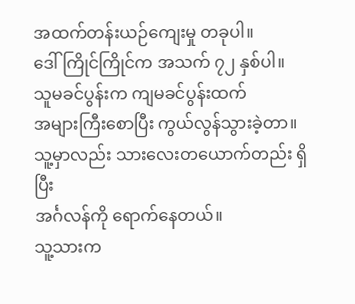အထက်တန်းယဉ်ကျေးမှု တခုပါ။
ဒေါ်ကြိုင်ကြိုင်က အသက် ၇၂ နှစ်ပါ။
သူမခင်ပွန်းက ကျမခင်ပွန်းထက်
အများကြီးစောပြီး ကွယ်လွန်သွားခဲ့တာ။
သူ့မှာလည်း သားလေးတယောက်တည်း ရှိပြီး
အင်္ဂလန်ကို ရောက်နေတယ်။
သူ့သားက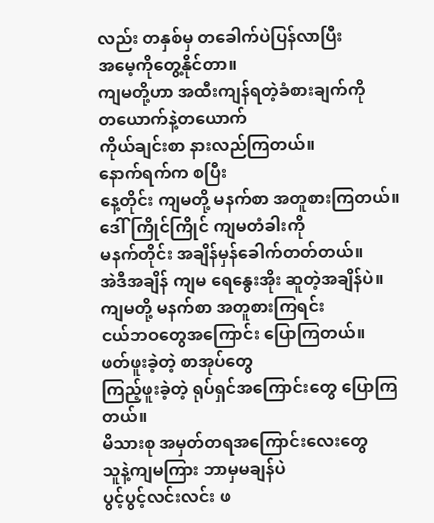လည်း တနှစ်မှ တခေါက်ပဲပြန်လာပြီး
အမေ့ကိုတွေ့နိုင်တာ။
ကျမတို့ဟာ အထီးကျန်ရတဲ့ခံစားချက်ကို
တယောက်နဲ့တယောက်
ကိုယ်ချင်းစာ နားလည်ကြတယ်။
နောက်ရက်က စပြီး
နေ့တိုင်း ကျမတို့ မနက်စာ အတူစားကြတယ်။
ဒေါ်ကြိုင်ကြိုင် ကျမတံခါးကို
မနက်တိုင်း အချိန်မှန်ခေါက်တတ်တယ်။
အဲဒီအချိန် ကျမ ရေနွေးအိုး ဆူတဲ့အချိန်ပဲ။
ကျမတို့ မနက်စာ အတူစားကြရင်း
ငယ်ဘဝတွေအကြောင်း ပြောကြတယ်။
ဖတ်ဖူးခဲ့တဲ့ စာအုပ်တွေ
ကြည့်ဖူးခဲ့တဲ့ ရုပ်ရှင်အကြောင်းတွေ ပြောကြတယ်။
မိသားစု အမှတ်တရအကြောင်းလေးတွေ
သူနဲ့ကျမကြား ဘာမှမချန်ပဲ
ပွင့်ပွင့်လင်းလင်း ဖ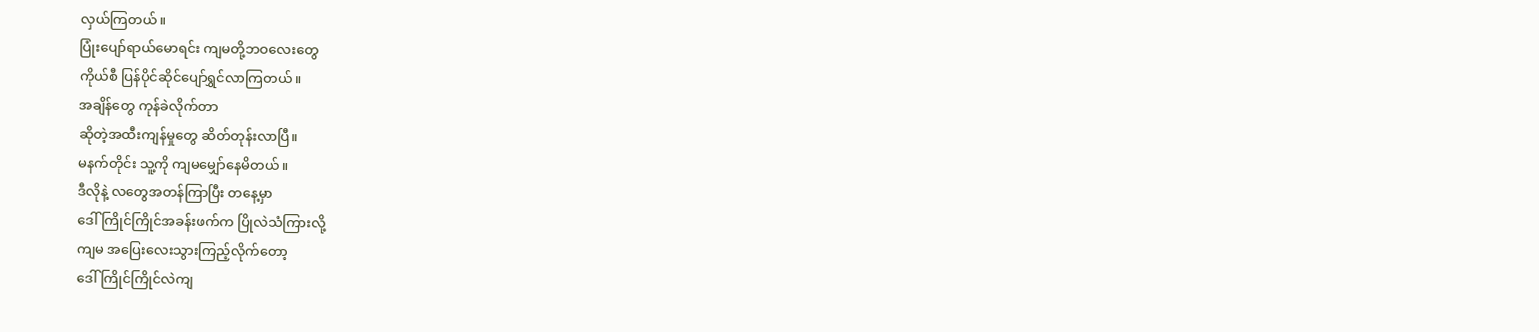လှယ်ကြတယ်။
ပြုံးပျော်ရာယ်မောရင်း ကျမတို့ဘဝလေးတွေ
ကိုယ်စီ ပြန်ပိုင်ဆိုင်ပျော်ရွှင်လာကြတယ်။
အချိန်တွေ ကုန်ခဲလိုက်တာ
ဆိုတဲ့အထီးကျန်မှုတွေ ဆိတ်တုန်းလာပြီ။
မနက်တိုင်း သူ့ကို ကျမမျှော်နေမိတယ်။
ဒီလိုနဲ့ လတွေအတန်ကြာပြီး တနေ့မှာ
ဒေါ်ကြိုင်ကြိုင်အခန်းဖက်က ပြိုလဲသံကြားလို့
ကျမ အပြေးလေးသွားကြည့်လိုက်တော့
ဒေါ်ကြိုင်ကြိုင်လဲကျ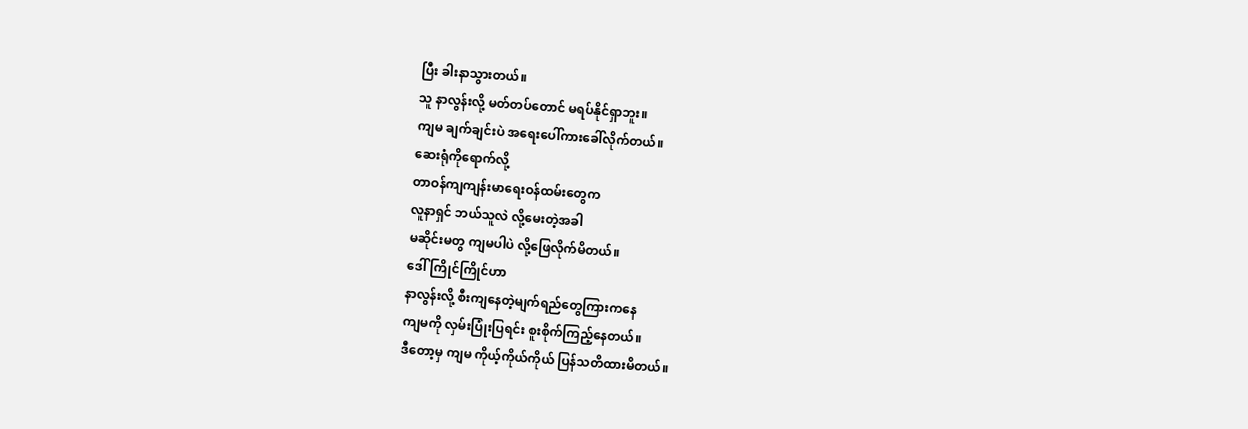ပြီး ခါးနာသွားတယ်။
သူ နာလွန်းလို့ မတ်တပ်တောင် မရပ်နိုင်ရှာဘူး။
ကျမ ချက်ချင်းပဲ အရေးပေါ်ကားခေါ်လိုက်တယ်။
ဆေးရုံကိုရောက်လို့
တာဝန်ကျကျန်းမာရေးဝန်ထမ်းတွေက
လူနာရှင် ဘယ်သူလဲ လို့မေးတဲ့အခါ
မဆိုင်းမတွ ကျမပါပဲ လို့ဖြေလိုက်မိတယ်။
ဒေါ်ကြိုင်ကြိုင်ဟာ
နာလွန်းလို့ စီးကျနေတဲ့မျက်ရည်တွေကြားကနေ
ကျမကို လှမ်းပြုံးပြရင်း စူးစိုက်ကြည့်နေတယ်။
ဒီတော့မှ ကျမ ကိုယ့်ကိုယ်ကိုယ် ပြန်သတိထားမိတယ်။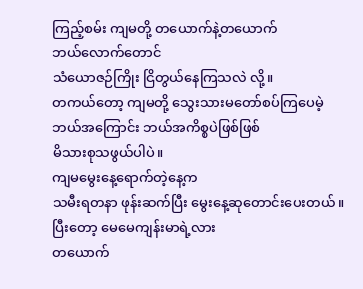ကြည့်စမ်း ကျမတို့ တယောက်နဲ့တယောက်
ဘယ်လောက်တောင်
သံယောဇဉ်ကြိုး ငြိတွယ်နေကြသလဲ လို့။
တကယ်တော့ ကျမတို့ သွေးသားမတော်စပ်ကြပေမဲ့
ဘယ်အကြောင်း ဘယ်အကိစ္စပဲဖြစ်ဖြစ်
မိသားစုသဖွယ်ပါပဲ။
ကျမမွေးနေ့ရောက်တဲ့နေ့က
သမီးရတနာ ဖုန်းဆက်ပြီး မွေးနေ့ဆုတောင်းပေးတယ်။
ပြီးတော့ မေမေကျန်းမာရဲ့လား
တယောက်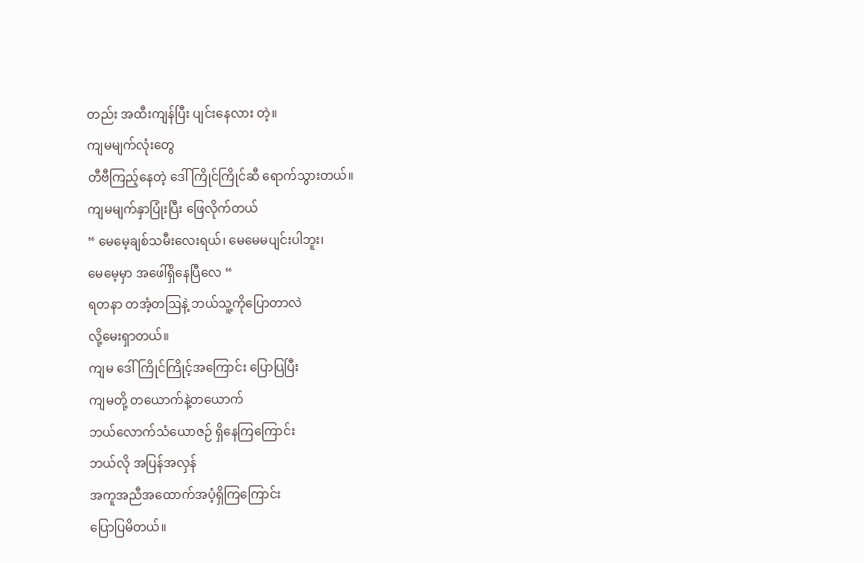တည်း အထီးကျန်ပြီး ပျင်းနေလား တဲ့။
ကျမမျက်လုံးတွေ
တီဗီကြည့်နေတဲ့ ဒေါ်ကြိုင်ကြိုင်ဆီ ရောက်သွားတယ်။
ကျမမျက်နှာပြုံးပြီး ဖြေလိုက်တယ်
“ မေမေ့ချစ်သမီးလေးရယ်၊ မေမေမပျင်းပါဘူး၊
မေမေ့မှာ အဖေါ်ရှိနေပြီလေ “
ရတနာ တအံ့တဩနဲ့ ဘယ်သူ့ကိုပြောတာလဲ
လို့မေးရှာတယ်။
ကျမ ဒေါ်ကြိုင်ကြိုင့်အကြောင်း ပြောပြပြီး
ကျမတို့ တယောက်နဲ့တယောက်
ဘယ်လောက်သံယောဇဉ် ရှိနေကြကြောင်း
ဘယ်လို အပြန်အလှန်
အကူအညီအထောက်အပံ့ရှိကြကြောင်း
ပြောပြမိတယ်။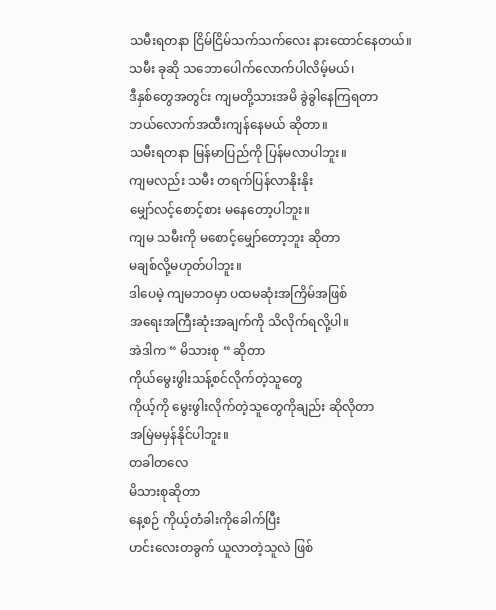သမီးရတနာ ငြိမ်ငြိမ်သက်သက်လေး နားထောင်နေတယ်။
သမီး ခုဆို သဘောပေါက်လောက်ပါလိမ့်မယ်၊
ဒီနှစ်တွေအတွင်း ကျမတို့သားအမိ ခွဲခွါနေကြရတာ
ဘယ်လောက်အထီးကျန်နေမယ် ဆိုတာ။
သမီးရတနာ မြန်မာပြည်ကို ပြန်မလာပါဘူး။
ကျမလည်း သမီး တရက်ပြန်လာနိုးနိုး
မျှော်လင့်စောင့်စား မနေတော့ပါဘူး။
ကျမ သမီးကို မစောင့်မျှော်တော့ဘူး ဆိုတာ
မချစ်လို့မဟုတ်ပါဘူး။
ဒါပေမဲ့ ကျမဘဝမှာ ပထမဆုံးအကြိမ်အဖြစ်
အရေးအကြီးဆုံးအချက်ကို သိလိုက်ရလို့ပါ။
အဲဒါက “ မိသားစု “ ဆိုတာ
ကိုယ်မွေးဖွါးသန့်စင်လိုက်တဲ့သူတွေ
ကိုယ့်ကို မွေးဖွါးလိုက်တဲ့သူတွေကိုချည်း ဆိုလိုတာ
အမြဲမမှန်နိုင်ပါဘူး။
တခါတလေ
မိသားစုဆိုတာ
နေ့စဉ် ကိုယ့်တံခါးကိုခေါက်ပြီး
ဟင်းလေးတခွက် ယူလာတဲ့သူလဲ ဖြစ်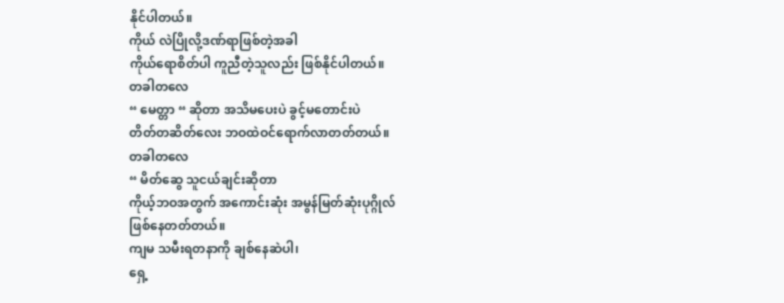နိုင်ပါတယ်။
ကိုယ် လဲပြိုလို့ဒဏ်ရာဖြစ်တဲ့အခါ
ကိုယ်ရောစိတ်ပါ ကူညီတဲ့သူလည်း ဖြစ်နိုင်ပါတယ်။
တခါတလေ
“ မေတ္တာ “ ဆိုတာ အသိမပေးပဲ ခွင့်မတောင်းပဲ
တိတ်တဆိတ်လေး ဘဝထဲဝင်ရောက်လာတတ်တယ်။
တခါတလေ
“ မိတ်ဆွေ သူငယ်ချင်းဆိုတာ
ကိုယ့်ဘဝအတွက် အကောင်းဆုံး အမွန်မြတ်ဆုံးပုဂ္ဂိုလ်
ဖြစ်နေတတ်တယ်။
ကျမ သမီးရတနာကို ချစ်နေဆဲပါ၊
ရှေ့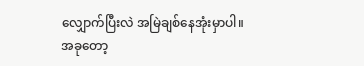လျှောက်ပြီးလဲ အမြဲချစ်နေအုံးမှာပါ။
အခုတော့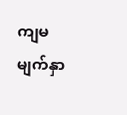ကျမမျက်နှာ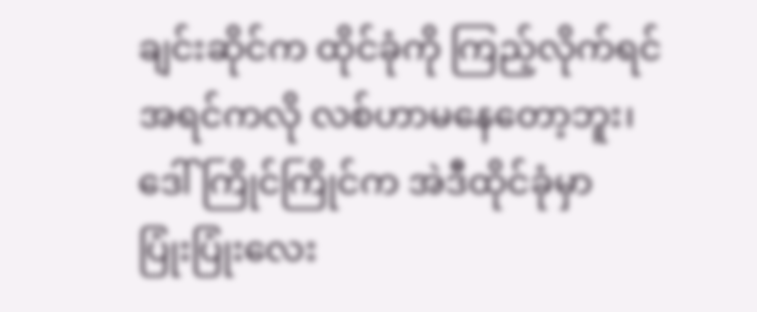ချင်းဆိုင်က ထိုင်ခုံကို ကြည့်လိုက်ရင်
အရင်ကလို လစ်ဟာမနေတော့ဘူး၊
ဒေါ်ကြိုင်ကြိုင်က အဲဒီထိုင်ခုံမှာ
ပြုံးပြုံးလေး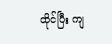ထိုင်ပြီး ကျ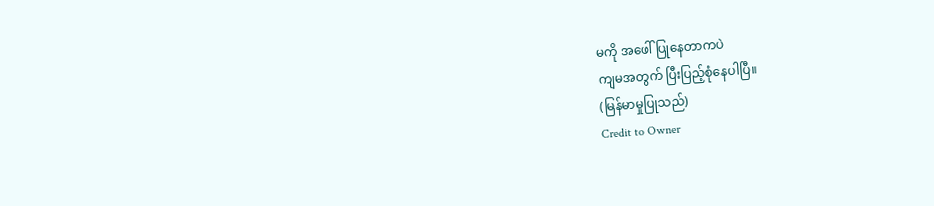မကို အဖေါ်ပြုနေတာကပဲ
ကျမအတွက် ပြီးပြည့်စုံနေပါပြီ။
(မြန်မာမှုပြုသည်)
Credit to Owner